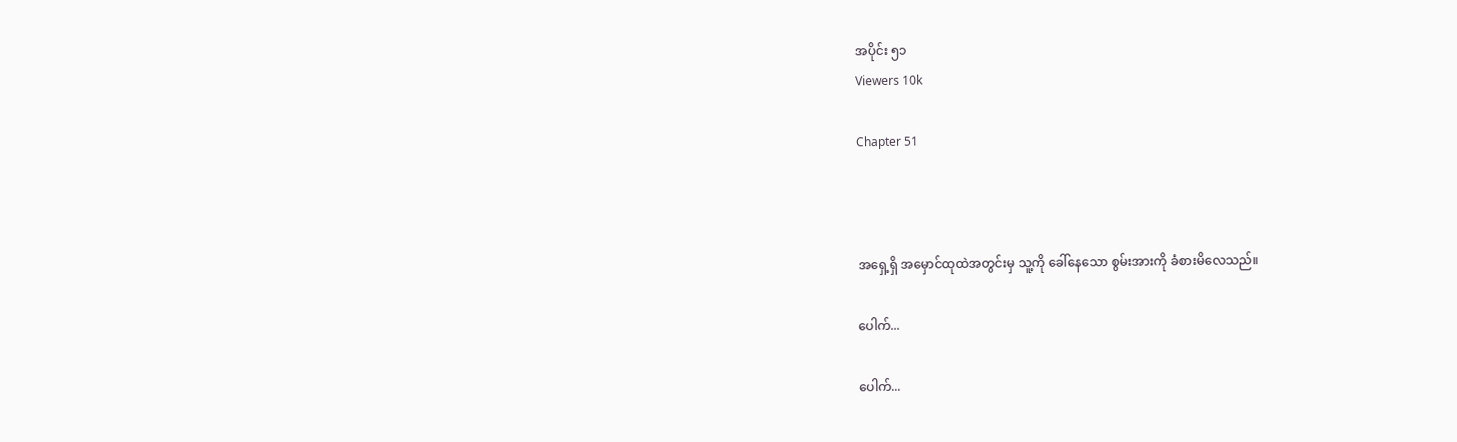အပိုင်း ၅၁
Viewers 10k

Chapter 51



အရှေ့ရှိ အမှောင်ထုထဲအတွင်းမှ သူ့ကို ခေါ်နေသော စွမ်းအားကို ခံစားမိလေသည်။

ပေါက်...

ပေါက်...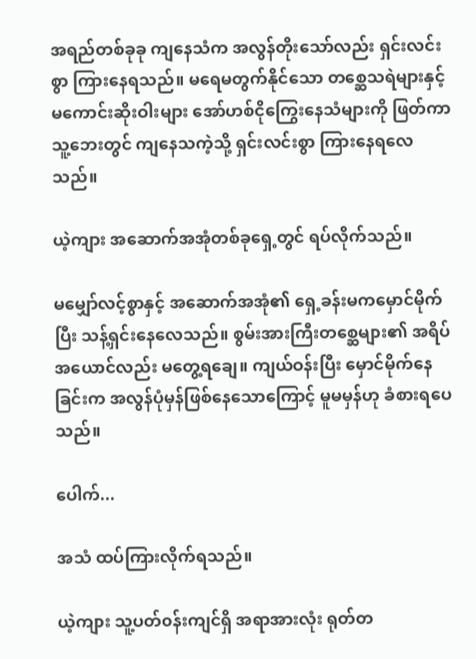အရည်တစ်ခုခု ကျနေသံက အလွန်တိုးသော်လည်း ရှင်းလင်းစွာ ကြားနေရသည်။ မရေမတွက်နိုင်သော တစ္ဆေသရဲများနှင့် မကောင်းဆိုးဝါးများ အော်ဟစ်ငိုကြွေးနေသံများကို ဖြတ်ကာ သူ့ဘေးတွင် ကျနေသကဲ့သို့ ရှင်းလင်းစွာ ကြားနေရလေသည်။

ယဲ့ကျား အဆောက်အအုံတစ်ခုရှေ့တွင် ရပ်လိုက်သည်။

မမျှော်လင့်စွာနှင့် အ‌ဆောက်အအုံ၏ ရှေ့ခန်းမကမှောင်မိုက်ပြီး သန့်ရှင်းနေလေသည်။ စွမ်းအားကြီးတစ္ဆေများ၏ အရိပ်အယောင်လည်း မတွေ့ရချေ။ ကျယ်ဝန်းပြီး မှောင်မိုက်နေခြင်းက အလွန်ပုံမှန်ဖြစ်နေသောကြောင့် မူမမှန်ဟု ခံစားရပေသည်။

ပေါက်...

အသံ ထပ်ကြားလိုက်ရသည်။

ယဲ့ကျား သူ့ပတ်၀န်းကျင်ရှိ အရာအားလုံး ရုတ်တ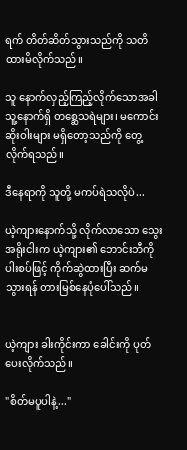ရက် တိတ်ဆိတ်သွားသည်ကို သတိထားမိလိုက်သည်။

သူ နောက်လှည့်ကြည့်လိုက်သောအခါ သူ့နောက်ရှိ တစ္ဆေသရဲများ၊ မကောင်းဆိုးဝါးများ မရှိတော့သည်ကို တွေ့လိုက်ရသည်။

ဒီနေရာကို သူတို့ မကပ်ရဲသလိုပဲ...

ယဲ့ကျားနောက်သို့ လိုက်လာသော သွေးအရိုးငါးက ယဲ့ကျား၏ ဘောင်းဘီကို ပါးစပ်ဖြင့် ကိုက်ဆွဲထားပြီး ဆက်မသွားရန် တားမြစ်နေပုံပေါ်သည်။


ယဲ့ကျား ခါးကိုင်းကာ ခေါင်းကို ပုတ်ပေးလိုက်သည်။

"စိတ်မပူပါနဲ့..."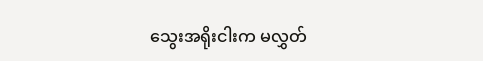သွေးအရိုးငါးက မလွှတ်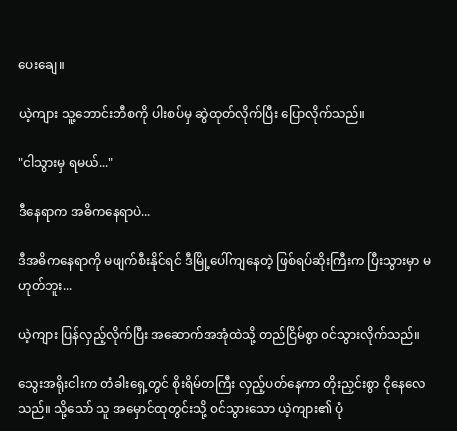ပေး‌ချေ။

ယဲ့ကျား သူ့ဘောင်းဘီစကို ပါးစပ်မှ ဆွဲထုတ်လိုက်ပြီး ပြောလိုက်သည်။

"ငါသွားမှ ရမယ်..."

ဒီနေရာက အဓိကနေရာပဲ...

ဒီအဓိကနေရာကို မဖျက်စီးနိုင်ရင် ဒီမြို့ပေါ်ကျနေတဲ့ ဖြစ်ရပ်ဆိုးကြီးက ပြီးသွားမှာ မဟုတ်ဘူး...

ယဲ့ကျား ပြန်လှည့်လိုက်ပြီး အဆောက်အအုံထဲသို့ တည်ငြိမ်စွာ ၀င်သွားလိုက်သည်။

သွေးအရိုးငါးက တံခါးရှေ့တွင် စိုးရိမ်တကြီး လှည့်ပတ်နေကာ တိုးညှင်းစွာ ငိုနေလေသည်။ သို့သော် သူ အမှောင်ထုတွင်းသို့ ၀င်သွားသော ယဲ့ကျား၏ ပုံ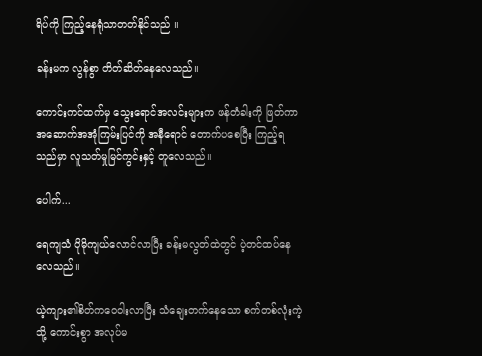ရိပ်ကို ကြည့်နေရုံသာတတ်နိုင်သည် ။

ခန်းမက လွန်စွာ တိတ်ဆိတ်နေလေသည်။

ကောင်းကင်ထက်မှ သွေးရောင်အလင်းများက ဖန်တံခါးကို ဖြတ်ကာ အဆောက်အအုံကြမ်းပြင်ကို အနီရောင် တောက်ပစေပြီး ကြည့်ရသည်မှာ လူသတ်မှုမြင်ကွင်းနှင့် တူလေသည်။

ပေါက်...

ရေကျသံ ပိုမိုကျယ်လောင်လာပြီး ခန်းမလွတ်ထဲတွင် ပဲ့တင်ထပ်နေလေသည်။

ယဲ့ကျား၏စိတ်ကဝေဝါးလာပြီး သံချေးတက်နေသော စက်တစ်လုံးကဲ့သို့ ကောင်းစွာ အလုပ်မ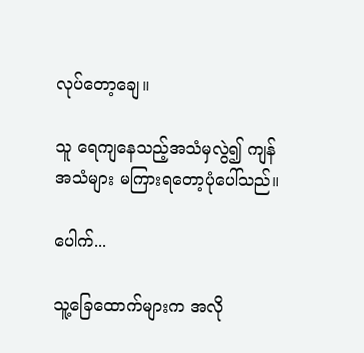လုပ်တော့ချေ။

သူ ရေကျနေသည့်အသံမှလွဲ၍ ကျန်အသံများ မကြားရတော့ပုံပေါ်သည်။

ပေါက်...

သူ့ခြေထောက်များက အလို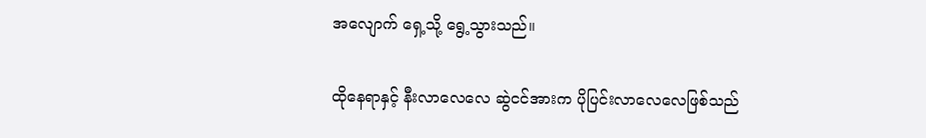အလျောက် ရှေ့သို့ ရွေ့သွားသည်။

ထိုနေရာနှင့် နီးလာလေလေ ဆွဲငင်အားက ပိုပြင်းလာလေလေဖြစ်သည်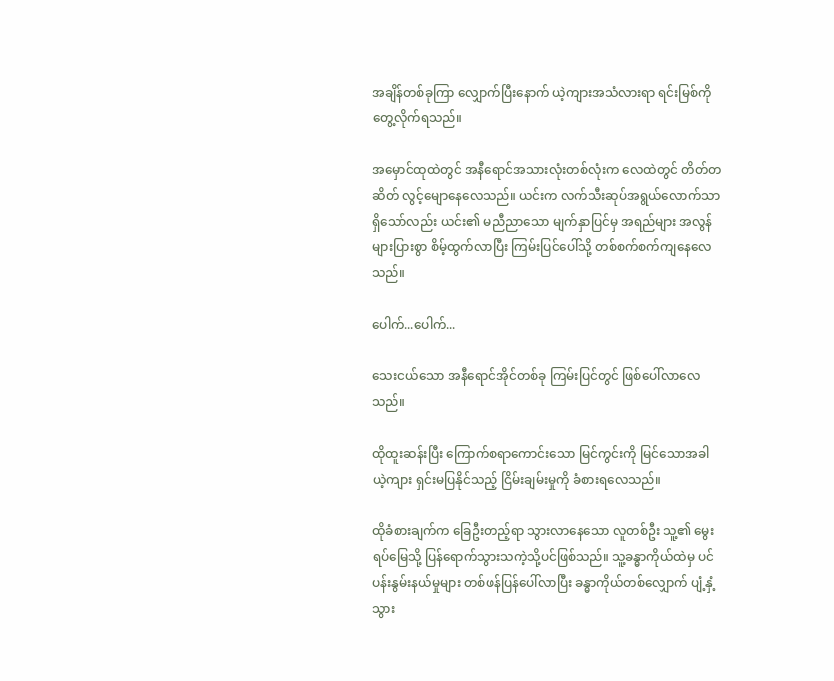အချိန်တစ်ခုကြာ လျှောက်ပြီးနောက် ယဲ့ကျားအသံလားရာ ရင်းမြစ်ကို တွေ့လိုက်ရသည်။

အမှောင်ထုထဲတွင် အနီရောင်အသားလုံးတစ်လုံးက လေထဲတွင် တိတ်တဆိတ် လွင့်မျောနေလေသည်။ ယင်းက လက်သီးဆုပ်အရွယ်လောက်သာ ရှိသော်လည်း ယင်း၏ မညီညာသော မျက်နှာပြင်မှ အရည်များ အလွန်များပြားစွာ စိမ့်ထွက်လာပြီး ကြမ်းပြင်ပေါ်သို့ တစ်စက်စက်ကျနေလေသည်။

ပေါက်...ပေါက်...

သေးငယ်သော အနီရောင်အိုင်တစ်ခု ကြမ်းပြင်တွင် ဖြစ်ပေါ်လာလေသည်။

ထိုထူးဆန်းပြီး ကြောက်စရာကောင်းသော မြင်ကွင်းကို မြင်သောအခါ ယဲ့ကျား ရှင်းမပြနိုင်သည့် ငြိမ်းချမ်းမှုကို ခံစားရလေသည်။

ထိုခံစားချက်က ခြေဦးတည့်ရာ သွားလာနေသော လူတစ်ဦး သူ့၏ မွေးရပ်မြေသို့ ပြန်ရောက်သွားသကဲ့သို့ပင်ဖြစ်သည်။ သူ့ခန္ဓာကိုယ်ထဲမှ ပင်ပန်းနွမ်းနယ်မှုများ တစ်ဖန်ပြန်ပေါ်လာပြီး ခန္ဓာကိုယ်တစ်လျှောက် ပျံ့နှံ့သွား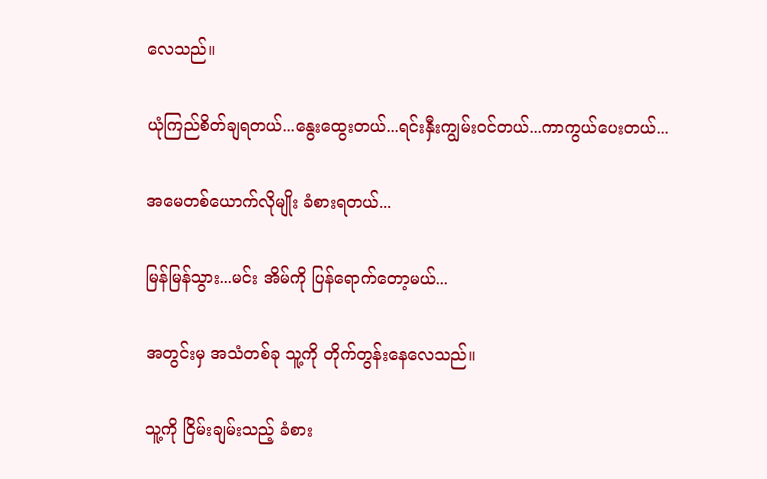လေသည်။

ယုံကြည်စိတ်ချရတယ်...နွေးထွေးတယ်...ရင်းနှီးကျွမ်း၀င်တယ်...ကာကွယ်ပေးတယ်...

အမေတစ်ယောက်လိုမျိုး ခံစားရတယ်...

မြန်မြန်သွား...မင်း အိမ်ကို ပြန်ရောက်တော့မယ်...

အတွင်းမှ အသံတစ်ခု သူ့ကို တိုက်တွန်းနေလေသည်။

သူ့ကို ငြိမ်းချမ်းသည့် ခံစား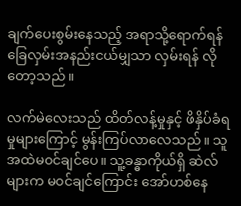ချက်ပေးစွမ်းနေသည့် အရာသို့ရောက်ရန် ခြေလှမ်းအနည်းငယ်မျှသာ လှမ်းရန် လိုတော့သည်။

လက်မဲလေးသည် ထိတ်လန့်မှုနှင့် ဖိနှိပ်ခံရမှုများကြောင့် မွန်းကြပ်လာလေသည်။ သူ အထဲမ၀င်ချင်ပေ။ သူ့ခန္ဓာကိုယ်ရှိ ဆဲလ်များက ‌မ၀င်ချင်ကြောင်း အော်ဟစ်နေ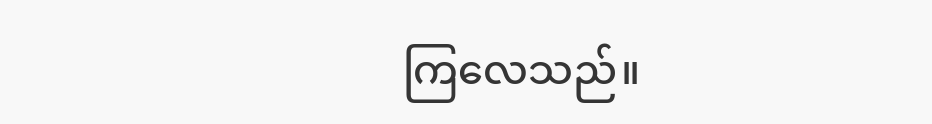ကြလေသည်။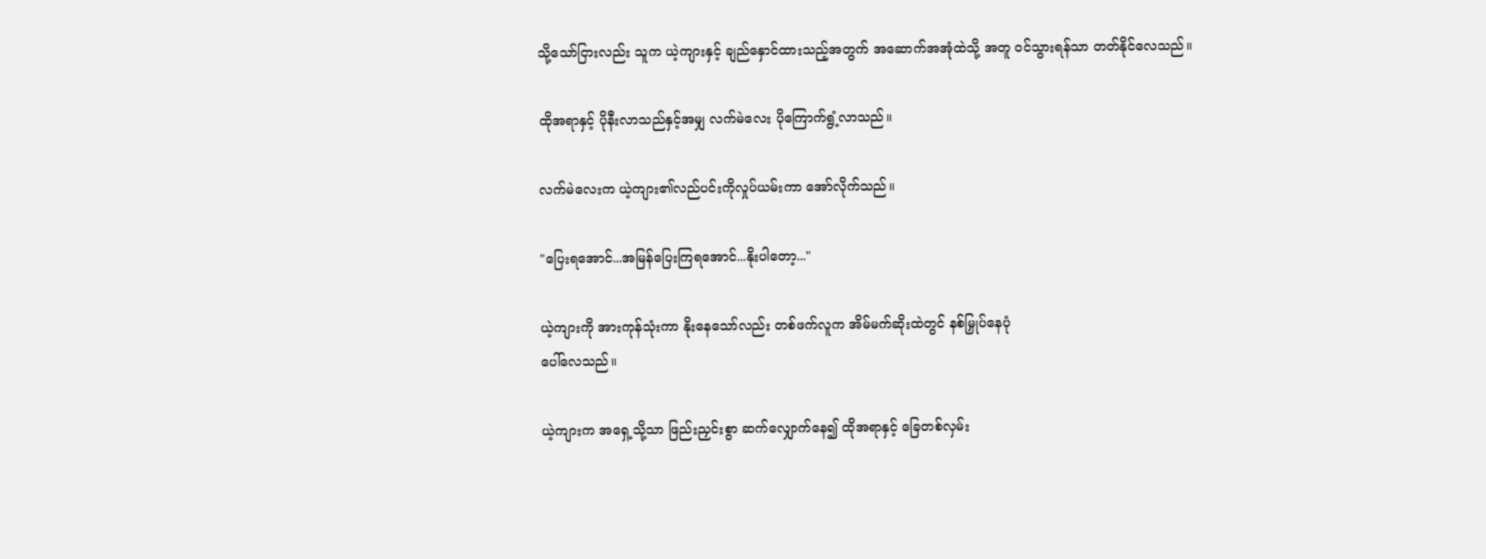သို့သော်ငြားလည်း သူက ယဲ့ကျားနှင့် ချည်နှောင်ထားသည့်အတွက် အဆောက်အအုံထဲသို့ အတူ ၀င်သွားရန်သာ တတ်နိုင်လေသည်။

ထိုအရာနှင့် ပိုနီးလာသည်နှင့်အမျှ လက်မဲလေး ပိုကြောက်ရွံ့လာသည်။

လက်မဲလေးက ယဲ့ကျား၏လည်ပင်းကိုလှုပ်ယမ်းကာ အော်လိုက်သည်။

"ပြေးရအောင်...အမြန်ပြေးကြရအောင်...နိုးပါတော့..."

ယဲ့ကျားကို အားကုန်သုံးကာ နိုးနေသော်လည်း တစ်ဖက်လူက အိမ်မက်ဆိုးထဲတွင် နစ်မြှုပ်နေပုံ
ပေါ်လေသည်။

ယဲ့ကျားက ‌အရှေ့သို့သာ ဖြည်းညှင်းစွာ ဆက်လျှောက်နေ၍ ထိုအရာနှင့် ခြေတစ်လှမ်း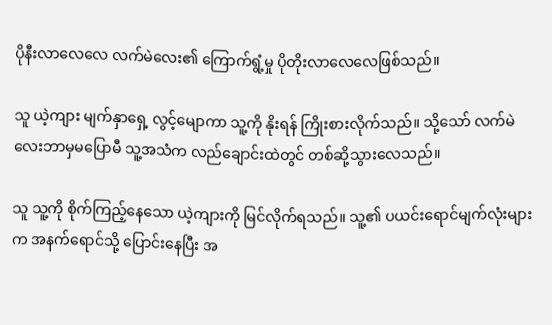ပိုနီးလာလေလေ လက်မဲလေး၏ ကြောက်ရွံ့မှု ပိုတိုးလာလေလေဖြစ်သည်။

သူ ယဲ့ကျား မျက်နှာရှေ့ လွင့်မျောကာ သူ့ကို နိုးရန် ကြိုးစားလိုက်သည်။ သို့‌သော် လက်မဲလေးဘာမှမပြောမီ သူ့အသံက လည်ချောင်းထဲတွင် တစ်ဆို့သွားလေသည်။

သူ သူ့ကို စိုက်ကြည့်နေသော ယဲ့ကျားကို မြင်လိုက်ရသည်။ သူ့၏ ပယင်းရောင်မျက်လုံးများက အနက်ရောင်သို့ ပြောင်းနေပြီး အ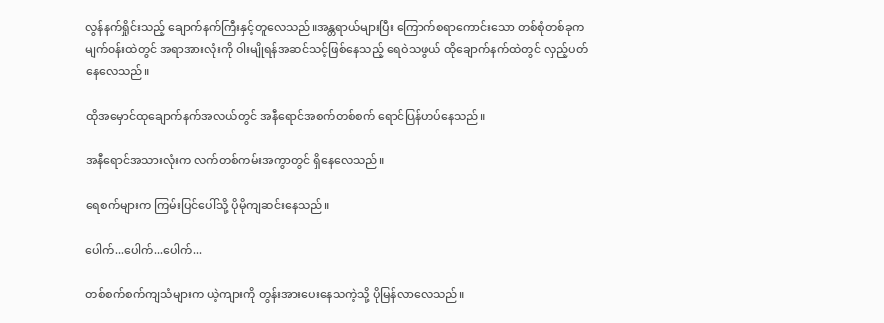လွန်နက်ရှိုင်းသည့် ချောက်နက်ကြီးနှင့်တူလေသည်။အန္တရာယ်များပြီး ကြောက်စရာကောင်းသော တစ်စုံတစ်ခုက မျက်၀န်းထဲတွင် အရာအားလုံးကို ဝါးမျိုရန်အဆင်သင့်ဖြစ်နေသည့် ရေဝဲသဖွယ် ထိုချောက်နက်ထဲတွင် လှည့်ပတ်နေလေသည်။

ထိုအမှောင်ထု‌‌ချောက်နက်အလယ်တွင် အနီရောင်အစက်တစ်စက် ရောင်ပြန်ဟပ်နေသည်။

အနီရောင်အသားလုံးက လက်တစ်ကမ်းအကွာတွင် ရှိနေလေသည်။

ရေစက်များက ကြမ်းပြင်ပေါ်သို့ ပိုမိုကျဆင်းနေသည်။

ပေါက်...ပေါက်...ပေါက်...

တစ်စက်စက်ကျသံများက ယဲ့ကျားကို တွန်းအားပေးနေသကဲ့သို့ ပိုမြန်လာလေသည်။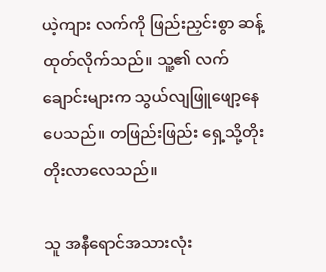ယဲ့ကျား လက်ကို ဖြည်းညှင်းစွာ ဆန့်ထုတ်လိုက်သည်။ သူ့၏ လက်ချောင်းများက သွယ်လျဖြူဖျော့နေပေသည်။ တဖြည်းဖြည်း ရှေ့သို့တိုးတိုးလာလေသည်။

သူ အနီရောင်အသားလုံး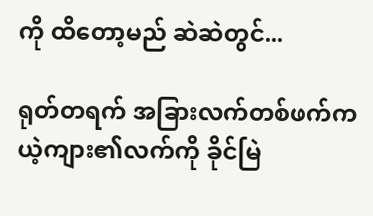ကို ထိတော့မည် ဆဲဆဲတွင်...

ရုတ်တရက် အခြားလက်တစ်ဖက်က ယဲ့ကျား၏လက်ကို ခိုင်မြဲ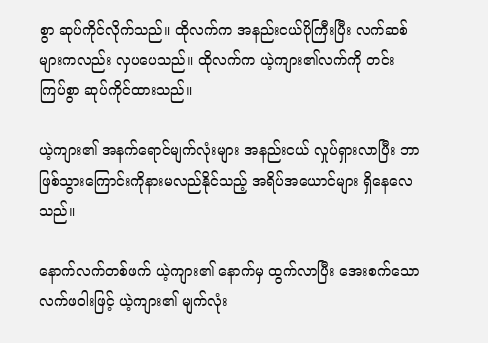စွာ ဆုပ်ကိုင်လိုက်သည်။ ထိုလက်က အနည်းငယ်ပိုကြီးပြီး လက်ဆစ်များကလည်း လှပပေသည်။ ထိုလက်က ယဲ့ကျား၏လက်ကို တင်းကြပ်စွာ ဆုပ်ကိုင်ထားသည်။

ယဲ့ကျား၏ အနက်ရောင်မျက်လုံးများ အနည်းငယ် လှုပ်ရှားလာပြီး ဘာဖြစ်သွား‌ကြောင်းကိုနားမလည်နိုင်သည့် အရိပ်အယောင်များ ရှိနေလေသည်။

နောက်လက်တစ်ဖက် ယဲ့ကျား၏ နောက်မှ ထွက်လာပြီး အေးစက်သော လက်ဖဝါးဖြင့် ယဲ့ကျား၏ မျက်လုံး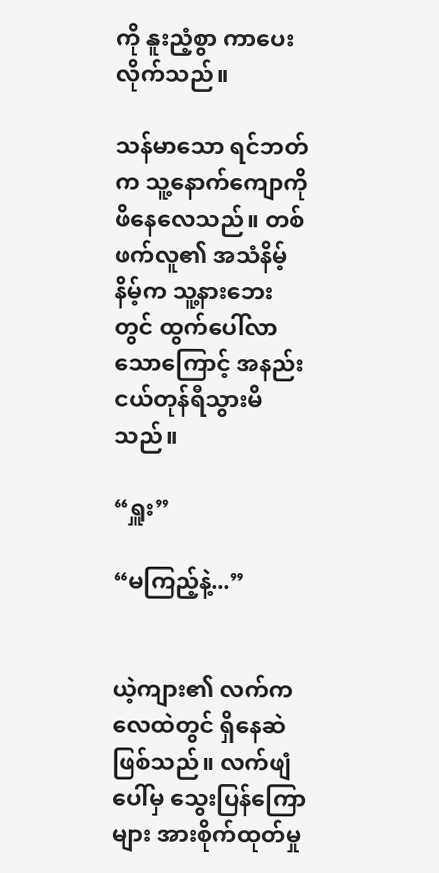ကို နူးညံ့စွာ ကာပေးလိုက်သည်။

သန်မာသော ရင်ဘတ်က သူ့နောက်ကျောကို ဖိနေလေသည်။ တစ်ဖက်လူ၏ အသံနိမ့်နိမ့်က သူ့နားဘေးတွင် ထွက်ပေါ်လာသောကြောင့် အနည်းငယ်တုန်ရီသွားမိသည်။

“ရှူး”

“မကြည့်နဲ့...”


ယဲ့ကျား၏ လက်က လေထဲတွင် ရှိနေဆဲဖြစ်သည်။ လက်ဖျံပေါ်မှ သွေးပြန်ကြောများ အားစိုက်ထုတ်မှု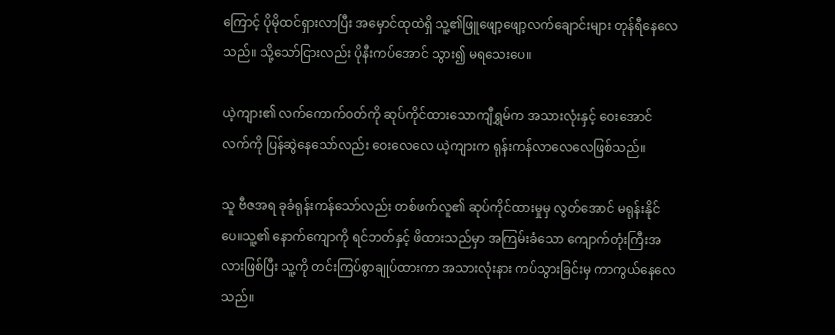ကြောင့် ပိုမိုထင်ရှားလာပြီး အမှောင်ထုထဲရှိ သူ့၏ဖြူဖျော့ဖျော့လက်ချောင်းများ တုန်ရီနေလေသည်။ သို့သော်ငြားလည်း ပိုနီးကပ်အောင် သွား၍ မရသေးပေ။

ယဲ့ကျား၏ လက်ကောက်၀တ်ကို ဆုပ်ကိုင်ထားသောကျီရွှမ်က အသားလုံးနှင့် ဝေးအောင် လက်ကို ပြန်ဆွဲနေသော်‌လည်း ဝေးလေလေ ယဲ့ကျားက ရုန်းကန်လာလေလေဖြစ်သည်။

သူ ဗီဇအရ ခုခံရုန်းကန်‌သော်လည်း တစ်ဖက်လူ၏ ဆုပ်ကိုင်ထားမှုမှ လွတ်အောင် မရုန်းနိုင်ပေ။သူ့၏ နောက်ကျောကို ရင်ဘတ်နှင့် ဖိထားသည်မှာ အကြမ်းခံသော ကျောက်တုံးကြီးအလားဖြစ်ပြီး သူ့ကို တင်းကြပ်စွာချုပ်ထားကာ အသားလုံးနား ကပ်သွားခြင်းမှ ကာကွယ်နေလေသည်။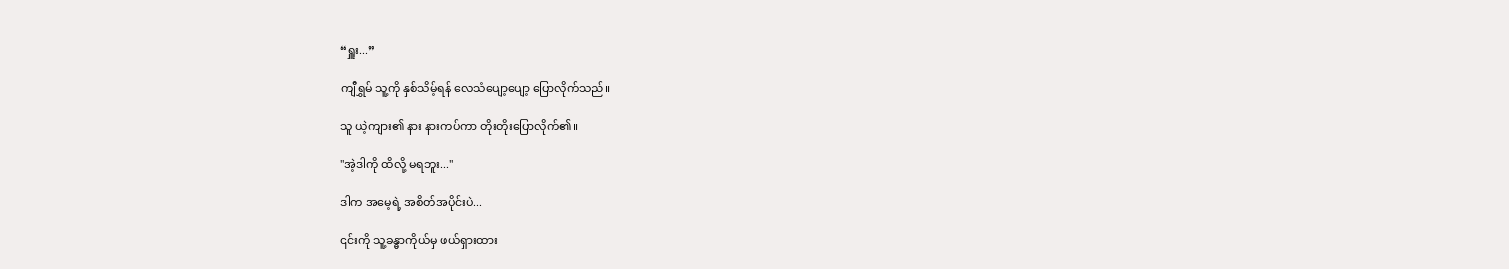“ရှူး...”

ကျီရွှမ် သူ့ကို နှစ်သိမ့်ရန် လေသံပျော့ပျော့ ပြောလိုက်သည်။

သူ ယဲ့ကျား၏ နား နားကပ်ကာ တိုးတိုးပြောလိုက်၏။

"အဲ့ဒါကို ထိလို့ မရဘူး..."

ဒါက အမေ့ရဲ့ အစိတ်အပိုင်းပဲ...

၎င်းကို သူ့ခန္ဓာကိုယ်မှ ဖယ်ရှားထား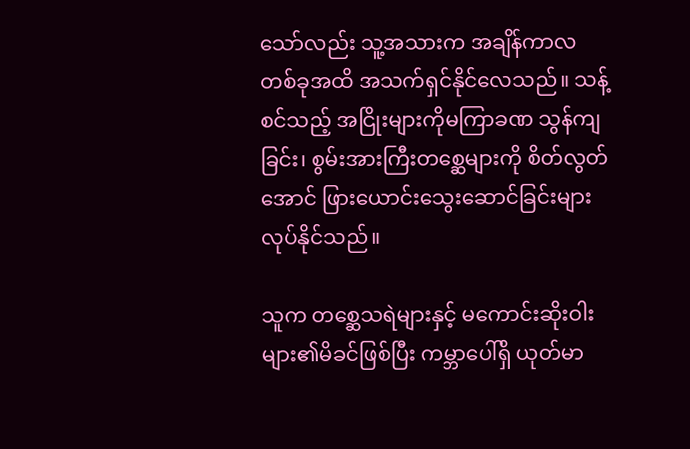သော်လည်း သူ့အသားက အချိန်ကာလတစ်ခုအထိ အသက်ရှင်နိုင်လေသည်။ သန့်စင်သည့် အငြိုးများကိုမကြာခဏ သွန်ကျခြင်း၊ စွမ်းအားကြီးတစ္ဆေများကို စိတ်လွတ်အောင် ဖြားယောင်းသွေးဆောင်ခြင်းများ လုပ်နိုင်သည်။

သူက တစ္ဆေသရဲများနှင့် မကောင်းဆိုးဝါးများ၏မိခင်ဖြစ်ပြီး ကမ္ဘာပေါ်ရှိ ယုတ်မာ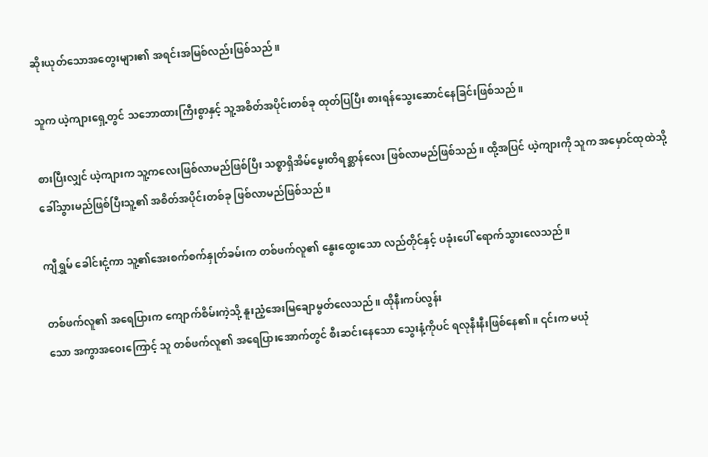ဆိုးယုတ်သောအတွေးများ၏ အရင်းအမြစ်လည်းဖြစ်သည်။

သူက ယဲ့ကျားရှေ့တွင် သဘောထားကြီးစွာနှင့် သူ့အစိတ်အပိုင်းတစ်ခု ထုတ်ပြပြီး စားရန်သွေးဆောင်နေခြင်းဖြစ်သည်။

စားပြီးလျှင် ယဲ့ကျားက သူ့ကလေးဖြစ်လာမည်ဖြစ်ပြီး သစ္စာရှိ‌အိမ်‌မွေးတိရစ္ဆာန်လေး ဖြစ်လာမည်ဖြစ်သည်။ ထို့အပြင် ယဲ့ကျားကို သူက အမှောင်ထုထဲသို့ ခေါ်သွားမည်ဖြစ်ပြီးသူ့၏ အစိတ်အပိုင်းတစ်ခု ဖြစ်လာမည်ဖြစ်သည်။

ကျီရွှမ် ခေါင်းငုံ့ကာ သူ့၏အေးစက်စက်နှုတ်ခမ်းက တစ်ဖက်လူ၏ နွေးထွေးသော လည်တိုင်နှင့် ပခုံးပေါ် ရောက်သွားလေသည်။

တစ်ဖက်လူ၏ အရေပြားက ကျောက်စိမ်းကဲ့သို့ နူးညံ့အေးမြချောမွတ်လေသည်။ ထိုနီးကပ်လွန်း
သော အကွာအဝေးကြောင့် သူ တစ်ဖက်လူ၏ အရေပြားအောက်တွင် စီးဆင်းနေ‌သော သွေးနံ့ကိုပင် ရလုနီးနီးဖြစ်နေ၏။ ၎င်းက မယုံ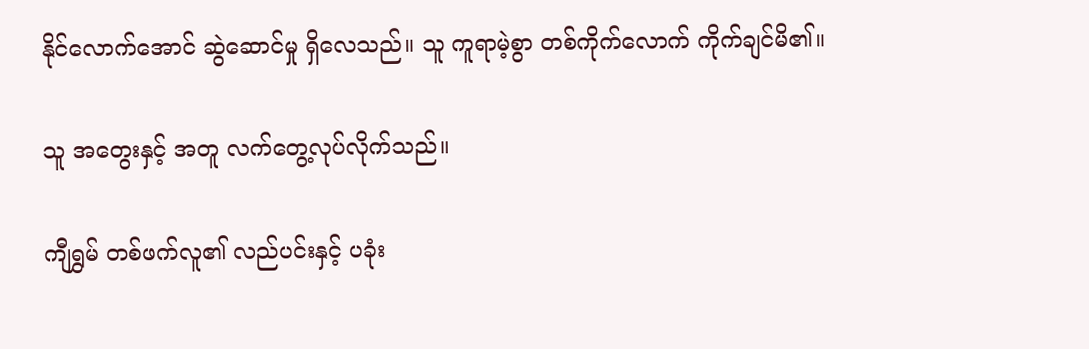နိုင်လောက်အောင် ဆွဲဆောင်မှု ရှိလေသည်။ သူ ကူရာမဲ့စွာ တစ်ကိုက်လောက် ကိုက်ချင်မိ၏။

သူ အတွေးနှင့် အတူ လက်တွေ့လုပ်လိုက်သည်။

ကျီရွှမ် တစ်ဖက်လူ၏ လည်ပင်းနှင့် ပခုံး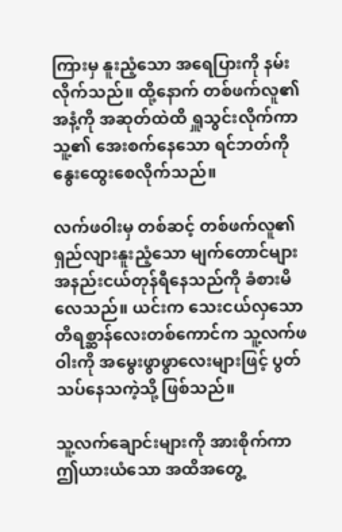ကြားမှ နူးညံ့သော အရေပြားကို နမ်းလိုက်သည်။ ထို့နောက် တစ်ဖက်လူ၏ အနံ့ကို အဆုတ်ထဲထိ ရှူသွင်းလိုက်ကာ သူ့‌၏ အေးစက်နေသော ရင်ဘတ်ကို နွေးထွေးစေလိုက်သည်။

လက်ဖဝါးမှ တစ်ဆင့် တစ်ဖက်လူ၏ ရှည်လျားနူးညံ့သော မျက်တောင်များ အနည်းငယ်တုန်ရီနေသည်ကို ခံစားမိလေသည်။ ယင်းက သေးငယ်လှသော တိရစ္ဆာန်လေးတစ်ကောင်က သူ့လက်ဖဝါးကို အမွေးဖွာဖွာလေးများဖြင့် ပွတ်သပ်နေသကဲ့သို့ ဖြစ်သည်။

သူ့လက်ချောင်းများကို အားစိုက်ကာ ဤယားယံသော အထိအတွေ့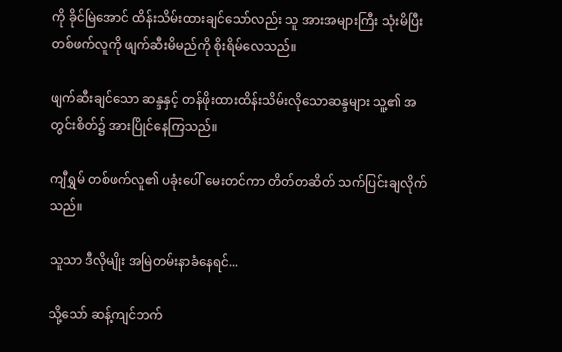ကို ခိုင်မြဲအောင် ထိန်းသိမ်းထားချင်သော်လည်း သူ အားအများကြီး သုံးမိပြီးတစ်ဖက်လူကို ဖျက်ဆီးမိမည်ကို စိုးရိမ်လေသည်။

ဖျက်ဆီးချင်သော ဆန္ဒနှင့် တန်ဖိုးထားထိန်းသိမ်းလိုသောဆန္ဒများ သူ့၏ အတွင်းစိတ်၌ အားပြိုင်နေကြသည်။

ကျီရွှမ် တစ်ဖက်လူ၏ ပခုံးပေါ် မေးတင်ကာ တိတ်တဆိတ် သက်ပြင်းချလိုက်သည်။

သူသာ ဒီလိုမျိုး အမြဲတမ်းနာခံနေရင်...

သို့သော် ဆန့်ကျင်ဘက်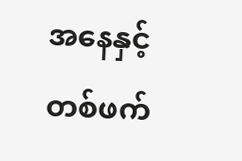အနေနှင့် တစ်ဖက်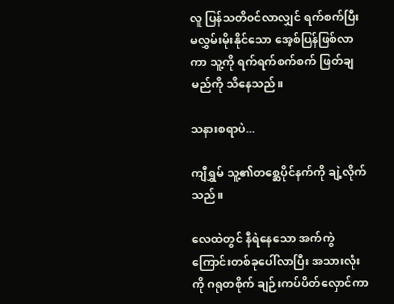လူ ပြန်သတိ၀င်လာလျှင် ရက်စက်ပြီး မလွှမ်းမိုးနိုင်သော အေ့စ်ပြန်ဖြစ်လာကာ သူ့ကို ရက်ရက်စက်စက် ဖြတ်ချမည်ကို သိနေသည်။

သနားစရာပဲ...

ကျီရွှမ် သူ့၏တစ္ဆေပိုင်နက်ကို ချဲ့လိုက်သည်။

လေထဲတွင် နီရဲနေသော အက်ကွဲကြောင်းတစ်ခုပေါ်လာပြီး အသားလုံးကို ဂရုတစိုက် ချဉ်းကပ်ပိတ်လှောင်ကာ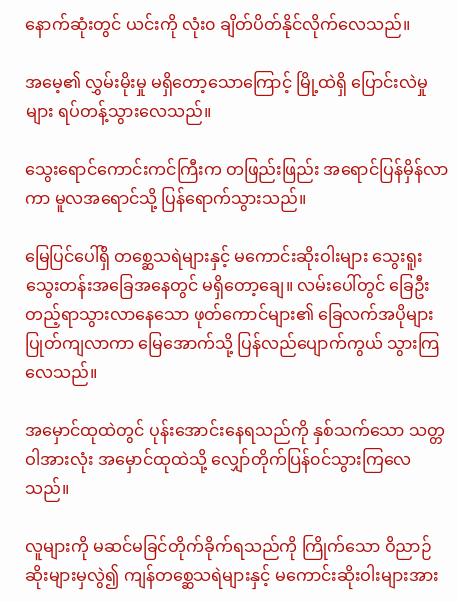နောက်‌ဆုံးတွင် ယင်းကို လုံး၀ ချိတ်ပိတ်နိုင်လိုက်လေသည်။

အမေ့၏ လွှမ်းမိုးမှု မရှိတော့သောကြောင့် မြို့ထဲရှိ ပြောင်းလဲမှုများ ရပ်တန့်သွားလေသည်။

သွေးရောင်ကောင်းကင်ကြီးက တဖြည်းဖြည်း အရောင်ပြန်မှိန်လာကာ မူလအရောင်သို့ ပြန်ရောက်သွားသည်။

မြေပြင်ပေါ်ရှိ တစ္ဆေသရဲများနှင့် မကောင်းဆိုးဝါးများ သွေးရူးသွေးတန်းအခြေအနေတွင် မရှိ‌တော့ချေ။ လမ်းပေါ်တွင် ခြေဦးတည့်ရာသွားလာနေသော ဖုတ်ကောင်များ၏ ခြေလက်အပိုများ ပြုတ်ကျလာကာ မြေအောက်သို့ ပြန်လည်ပျောက်ကွယ် သွားကြလေသည်။

အမှောင်ထုထဲတွင် ပုန်းအောင်းနေရသည်ကို နှစ်သက်သော သတ္တဝါအားလုံး အမှောင်ထုထဲသို့ လျှော်တိုက်ပြန်၀င်သွားကြလေသည်။

လူများကို မဆင်မခြင်တိုက်ခိုက်ရသည်ကို ကြိုက်သော ဝိညာဉ်ဆိုးများမှလွဲ၍ ကျန်တစ္ဆေသရဲများနှင့် မကောင်းဆိုးဝါးများအား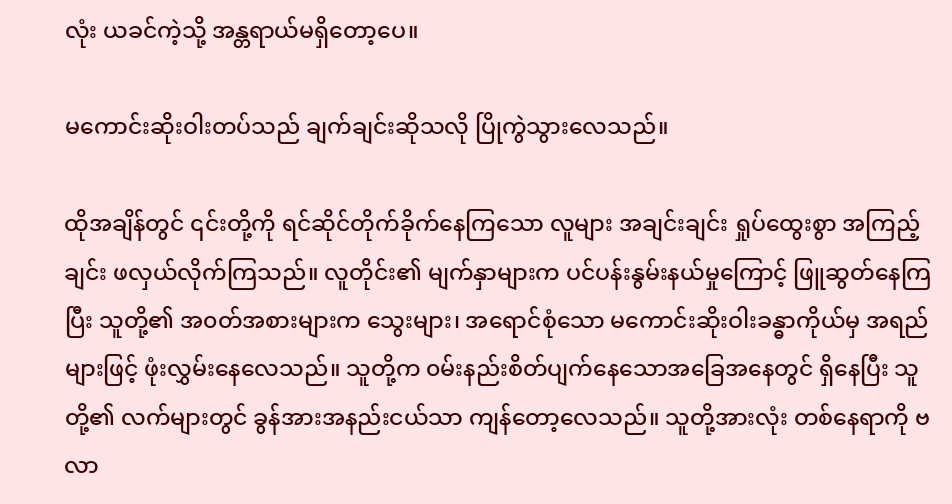လုံး ယခင်ကဲ့သို့ အန္တရာယ်မရှိတော့ပေ။

မကောင်းဆိုးဝါးတပ်သည် ချက်ချင်းဆိုသလို ပြိုကွဲသွား‌လေသည်။

ထိုအချိန်တွင် ၎င်းတို့ကို ရင်ဆိုင်တိုက်ခိုက်နေကြသော လူများ အချင်းချင်း ရှုပ်ထွေးစွာ အကြည့်ချင်း ဖလှယ်လိုက်ကြသည်။ လူတိုင်း၏ မျက်နှာများက ပင်ပန်းနွမ်းနယ်မှုကြောင့် ဖြူဆွတ်နေကြပြီး သူတို့၏ အ၀တ်အစားများက သွေးများ၊ အရောင်စုံ‌သော မကောင်းဆိုးဝါးခန္ဓာကိုယ်မှ အရည်များဖြင့် ဖုံးလွှမ်းနေလေသည်။ သူတို့က ၀မ်းနည်းစိတ်ပျက်နေသောအခြေအနေတွင် ရှိနေပြီး သူတို့၏ လက်များတွင် ခွန်အားအနည်းငယ်သာ ကျန်တော့လေသည်။ သူတို့အားလုံး တစ်နေရာကို ဗလာ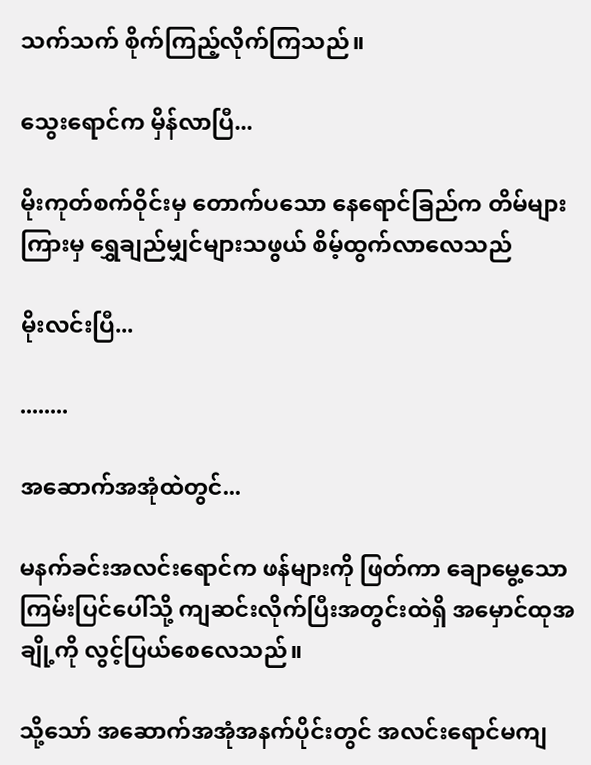သက်သက် စိုက်ကြည့်လိုက်ကြသည်။

သွေးရောင်က မှိန်လာပြီ...

မိုးကုတ်စက်ဝိုင်းမှ ‌‌တောက်ပ‌သော နေရောင်ခြည်က တိမ်များကြားမှ ရွှေချည်မျှင်များသဖွယ် စိမ့်ထွက်လာလေသည်

မိုးလင်းပြီ...

........

အဆောက်အအုံထဲတွင်...

မနက်ခင်းအလင်းရောင်က ဖန်များကို ဖြတ်ကာ ချောမွေ့သော ကြမ်းပြင်ပေါ်သို့ ကျဆင်းလိုက်ပြီးအတွင်းထဲရှိ အမှောင်ထုအချို့ကို လွင့်ပြယ်စေလေသည်။

သို့သော် အဆောက်အအုံအနက်ပိုင်းတွင် အလင်းရောင်မကျ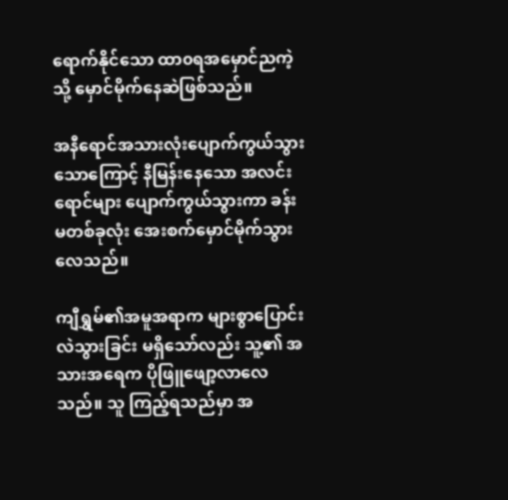ရောက်နိုင်သော ထာ၀ရအမှောင်ညကဲ့သို့ မှောင်မိုက်နေဆဲဖြစ်သည်။

အနီရောင်အသားလုံးပျောက်ကွယ်သွားသောကြောင့် နီမြန်းနေသော အလင်းရောင်များ ပျောက်ကွယ်သွားကာ ခန်းမတစ်ခုလုံး အေးစက်မှောင်မိုက်သွားလေသည်။

ကျီရွှမ်၏အမူအရာက များစွာပြောင်းလဲသွားခြင်း မရှိသော်လည်း သူ့၏ အသားအရေက ပိုဖြူဖျော့လာလေသည်။ သူ ကြည့်ရသည်မှာ အ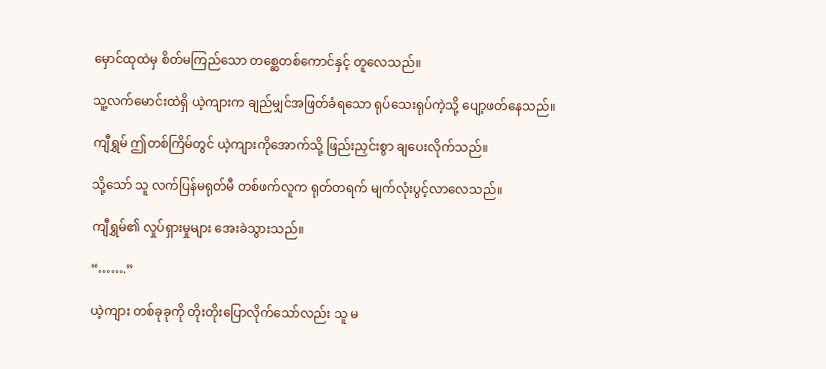မှောင်ထုထဲမှ စိတ်မကြည်သော တ‌စ္ဆေတစ်ကောင်နှင့် တူလေသည်။

သူ့လက်မောင်းထဲရှိ ယဲ့ကျားက ချည်မျှင်အဖြတ်ခံရ‌‌သော ရုပ်သေးရုပ်ကဲ့သို့ ပျော့ဖတ်နေသည်။

ကျီရွှမ် ဤတစ်ကြိမ်တွင် ယဲ့ကျားကိုအောက်သို့ ဖြည်းညှင်းစွာ ချပေးလိုက်သည်။

သို့သော် သူ လက်ပြန်မရုတ်မီ တစ်ဖက်လူက ရုတ်တရက် မျက်လုံးပွင့်လာလေသည်။

ကျီရွှမ်၏ လှုပ်ရှားမှုများ အေးခဲသွားသည်။

“…….”

ယဲ့ကျား တစ်ခုခုကို တိုးတိုးပြောလိုက်သော်လည်း သူ မ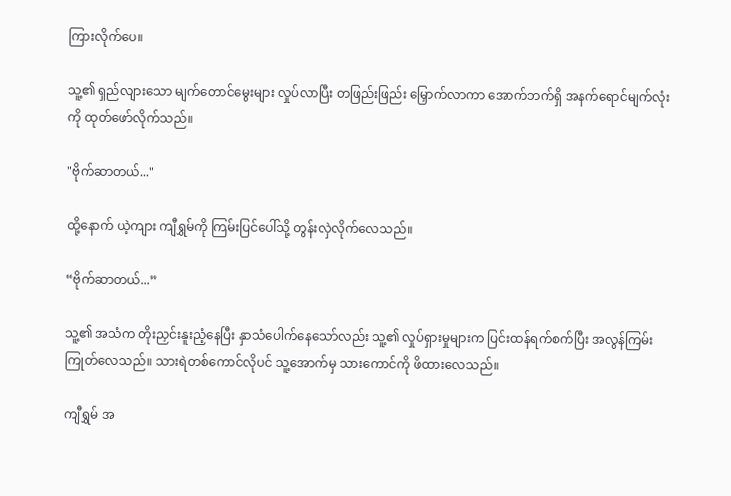ကြားလိုက်ပေ။

သူ့၏ ရှည်လျားသော မျက်တောင်မွေးများ လှုပ်လာပြီး တဖြည်းဖြည်း မြှောက်လာကာ အောက်ဘက်ရှိ အနက်ရောင်မျက်လုံးကို ထုတ်ဖော်လိုက်သည်။

"ဗိုက်ဆာတယ်..."

ထို့နောက် ယဲ့ကျား ကျီရွှမ်ကို ကြမ်းပြင်ပေါ်သို့ တွန်းလှဲလိုက်လေသည်။

“ဗိုက်ဆာတယ်...”

သူ့၏ အသံက တိုးညှင်းနူးညံ့နေပြီး နှာသံပေါက်နေသော်လည်း သူ့၏ လှုပ်ရှားမှုများက ပြင်းထန်ရက်စက်ပြီး အလွန်ကြမ်းကြုတ်လေသည်။ သားရဲတစ်ကောင်လိုပင် သူ့အောက်မှ သားကောင်ကို ဖိထားလေသည်။

ကျီရွှမ် အ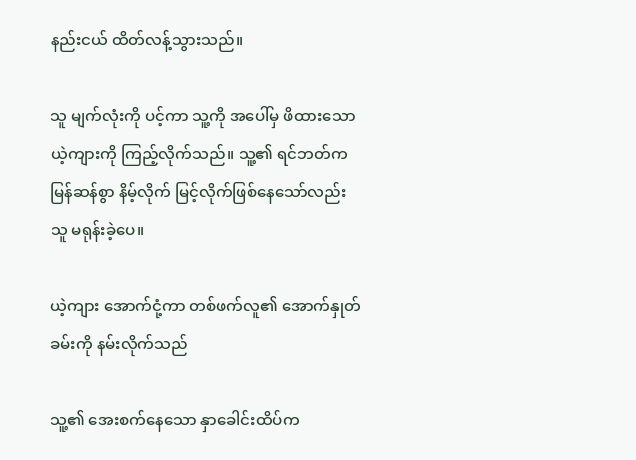နည်းငယ် ထိတ်လန့်သွားသည်။

သူ မျက်လုံးကို ပင့်ကာ သူ့ကို အပေါ်မှ ဖိထားသော ယဲ့ကျားကို ကြည့်လိုက်သည်။ သူ့၏ ရင်ဘတ်က မြန်ဆန်စွာ နိမ့်လိုက် မြင့်လိုက်ဖြစ်နေသော်လည်း သူ မရုန်းခဲ့ပေ။

ယဲ့ကျား အောက်ငုံ့ကာ တစ်ဖက်လူ၏ အောက်နှုတ်ခမ်းကို နမ်းလိုက်သည်

သူ့၏ အေးစက်နေသော နှာခေါင်းထိပ်က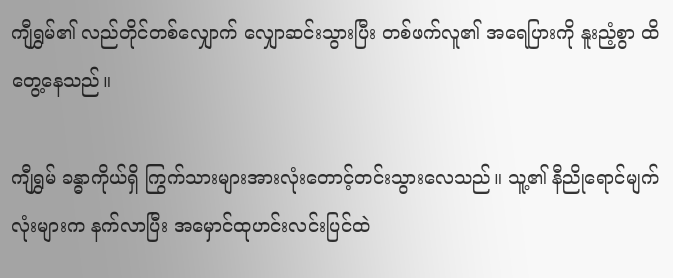ကျီရွှမ်၏ လည်တိုင်တစ်လျှောက် လျှောဆင်းသွားပြီး တစ်ဖက်လူ၏ အရေပြားကို နူးညံ့စွာ ထိတွေ့နေသည်။

ကျီရွှမ် ခန္ဓာကိုယ်ရှိ ကြွက်သားများအားလုံးတောင့်တင်းသွားလေသည်။ သူ့၏ နီညိုရောင်မျက်လုံးများက ‌နက်လာပြီး အမှောင်ထုဟင်းလင်းပြင်ထဲ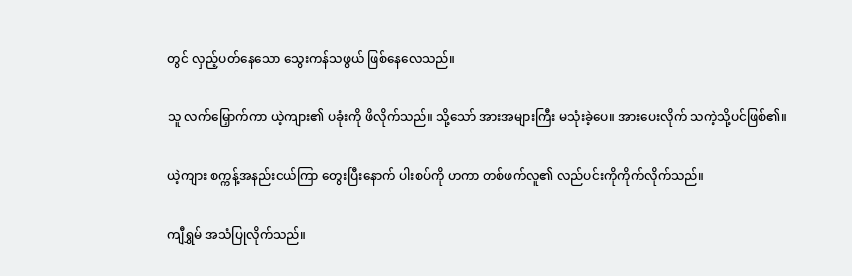တွင် လှည့်ပတ်နေသော သွေးကန်သဖွယ် ဖြစ်နေလေသည်။

သူ လက်မြှောက်ကာ ယဲ့ကျား၏ ပခုံးကို ဖိလိုက်သည်။ သို့သော် အားအများကြီး မသုံးခဲ့ပေ။ အားပေးလိုက် သကဲ့သို့ပင်ဖြစ်၏။

ယဲ့ကျား စက္ကန့်အနည်းငယ်ကြာ တွေးပြီးနောက် ပါးစပ်ကို ဟကာ တစ်ဖက်လူ၏ လည်ပင်းကိုကိုက်လိုက်သည်။

ကျီရွှမ် အသံပြုလိုက်သည်။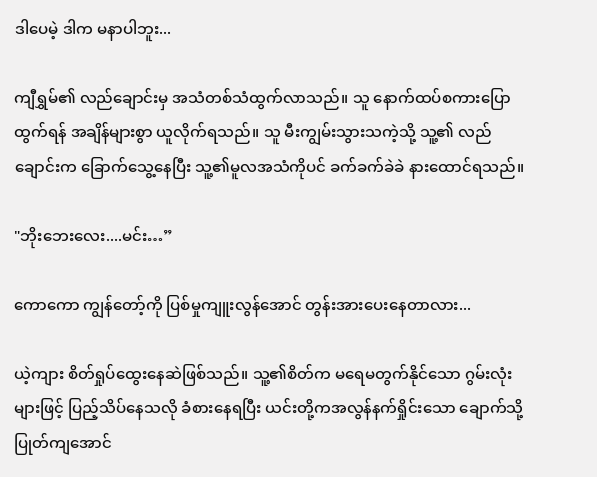ဒါပေမဲ့ ဒါက မနာပါဘူး...

ကျီရွှမ်၏ လည်ချောင်းမှ အသံတစ်သံထွက်လာသည်။ သူ နောက်ထပ်စကားပြောထွက်ရန် အချိန်များစွာ ယူလိုက်ရသည်။ သူ မီးကျွမ်းသွားသကဲ့သို့ သူ့၏ လည်ချောင်းက ခြောက်သွေ့နေပြီး သူ့၏မူလအသံကိုပင် ခက်ခက်ခဲခဲ နားထောင်ရသည်။

"ဘိုးဘေးလေး....မင်း…”

ကောကော ကျွန်တော့်ကို ပြစ်မှုကျူးလွန်အောင် တွန်းအားပေးနေတာလား...

ယဲ့ကျား စိတ်ရှုပ်ထွေးနေဆဲဖြစ်သည်။ သူ့၏စိတ်က မရေမတွက်နိုင်သော ဂွမ်းလုံးများဖြင့် ပြည့်သိပ်နေသလို ခံစားနေရပြီး ယင်းတို့ကအလွန်နက်ရှိုင်းသော ချောက်သို့ ပြုတ်ကျအောင်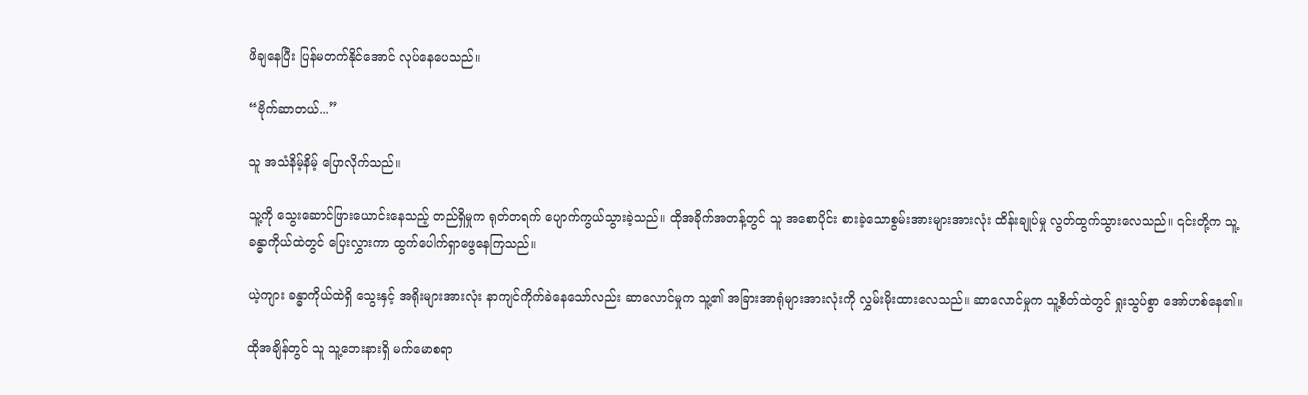ဖိချနေပြီး ပြန်မတက်နိုင်အောင် လုပ်နေပေသည်။

“ဗိုက်ဆာတယ်...”

သူ အသံနိမ့်နိမ့် ပြောလိုက်သည်။

သူ့ကို သွေးဆောင်ဖြားယောင်းနေသည့် တည်ရှိမှုက ရုတ်တရက် ပျောက်ကွယ်သွားခဲ့သည်။ ထိုအခိုက်အတန့်တွင် သူ အစောပိုင်း စားခဲ့သောစွမ်းအားများအားလုံး ထိန်းချုပ်မှု လွတ်ထွက်သွားလေသည်။ ၎င်းတို့က သူ့ခန္ဓာကိုယ်ထဲတွင် ပြေးလွှားကာ ထွက်ပေါက်ရှာဖွေနေကြသည်။

ယဲ့ကျား ခန္ဓာကိုယ်ထဲရှိ ‌သွေးနှင့် အရိုးများအားလုံး နာကျင်ကိုက်ခဲ‌နေ‌သော်လည်း ဆာလောင်မှုက သူ့၏ အခြားအာရုံများအားလုံးကို လွှမ်းမိုးထားလေသည်။ ဆာလောင်မှုက သူ့စိတ်ထဲတွင် ရှုးသွပ်စွာ အော်ဟစ်နေ၏။

ထိုအချိန်တွင် သူ သူ့ဘေးနားရှိ မက်မောစရာ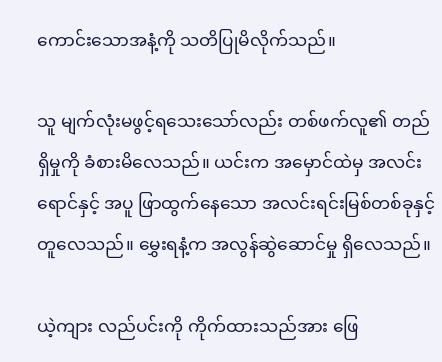ကောင်းသောအနံ့ကို သတိပြုမိလိုက်သည်။

သူ မျက်လုံးမဖွင့်ရသေးသော်လည်း တစ်ဖက်လူ၏ တည်ရှိမှုကို ခံစားမိလေသည်။ ယင်းက အမှောင်ထဲမှ အလင်းရောင်နှင့် အပူ ဖြာထွက်နေသော အလင်းရင်းမြစ်တစ်ခုနှင့် တူလေသည်။ မွှေးရနံ့က အလွန်ဆွဲဆောင်မှု ရှိလေသည်။

ယဲ့ကျား လည်ပင်းကို ကိုက်ထားသည်အား ဖြေ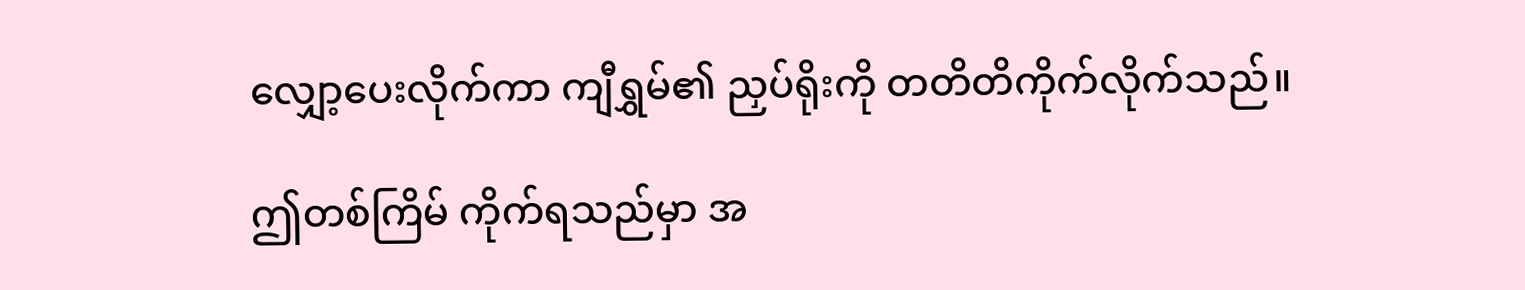လျှော့ပေးလိုက်ကာ ကျီရွှမ်၏ ညှပ်ရိုးကို တတိတိကိုက်လိုက်သည်။

ဤတစ်ကြိမ် ကိုက်ရသည်မှာ အ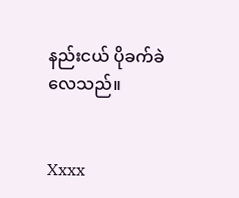နည်းငယ် ပိုခက်ခဲလေသည်။


Xxxx